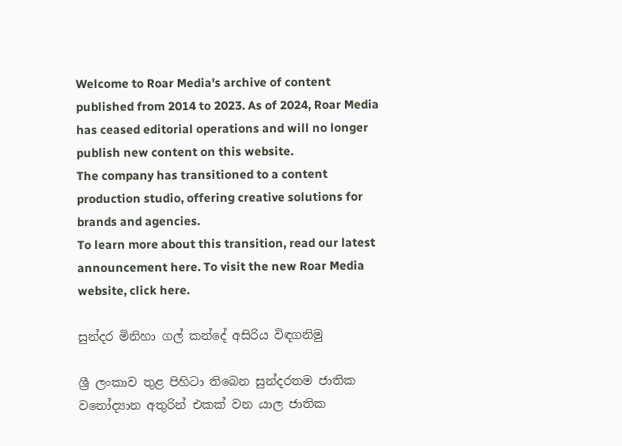Welcome to Roar Media's archive of content published from 2014 to 2023. As of 2024, Roar Media has ceased editorial operations and will no longer publish new content on this website.
The company has transitioned to a content production studio, offering creative solutions for brands and agencies.
To learn more about this transition, read our latest announcement here. To visit the new Roar Media website, click here.

සුන්දර මිනිහා ගල් කන්දේ අසිරිය විඳගනිමු

ශ්‍රී ලංකාව තුළ පිහිටා තිබෙන සුන්දරතම ජාතික වනෝද්‍යාන අතුරින් එකක් වන යාල ජාතික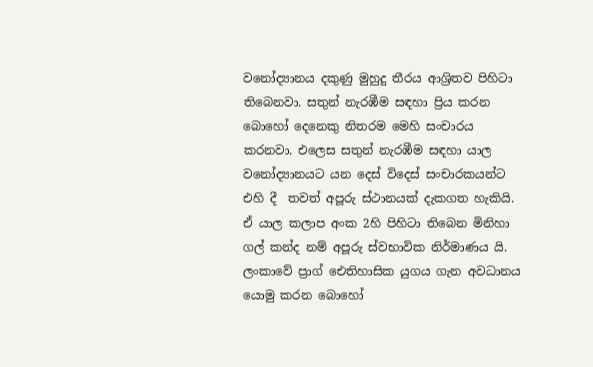වනෝද්‍යානය දකුණු මුහුදු තීරය ආශ්‍රිතව පිහිටා තිබෙනවා. සතුන් නැරඹීම සඳහා ප්‍රිය කරන  බොහෝ දෙනෙකු නිතරම මෙහි සංචාරය කරනවා. එලෙස සතුන් නැරඹීම සඳහා යාල වනෝද්‍යානයට යන දෙස් විදෙස් සංචාරකයන්ට එහි දී  තවත් අපූරු ස්ථානයක් දැකගත හැකියි. ඒ යාල කලාප අංක 2හි පිහිටා තිබෙන මිනිහා ගල් කන්ද නම් අපූරු ස්වභාවික නිර්මාණය යි. ලංකාවේ ප්‍රාග් ඓතිහාසික යුගය ගැන අවධානය යොමු කරන බොහෝ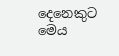දෙනෙකුට මෙය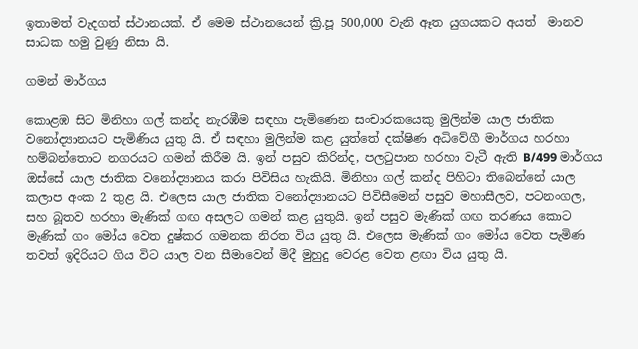ඉතාමත් වැදගත් ස්ථානයක්. ඒ මෙම ස්ථානයෙන් ක්‍රි.පූ 500,000 වැනි ඈත යුගයකට අයත්  මානව සාධක හමු වුණු නිසා යි.

ගමන් මාර්ගය

කොළඹ සිට මිනිහා ගල් කන්ද නැරඹීම සඳහා පැමිණෙන සංචාරකයෙකු මුලින්ම යාල ජාතික වනෝද්‍යානයට පැමිණිය යුතු යි. ඒ සඳහා මුලින්ම කළ යුත්තේ දක්ෂිණ අධිවේගී මාර්ගය හරහා හම්බන්තොට නගරයට ගමන් කිරීම යි. ඉන් පසුව කිරින්ද, පලටුපාන හරහා වැටී ඇති B/499 මාර්ගය ඔස්සේ යාල ජාතික වනෝද්‍යානය කරා පිවිසිය හැකියි. මිනිහා ගල් කන්ද පිහිටා තිබෙන්නේ යාල කලාප අංක 2 තුළ යි. එලෙස යාල ජාතික වනෝද්‍යානයට පිවිසීමෙන් පසුව මහාසීලව, පටනංගල, සහ බූතව හරහා මැණික් ගඟ අසලට ගමන් කළ යුතුයි. ඉන් පසුව මැණික් ගඟ තරණය කොට මැණික් ගං මෝය වෙත දුෂ්කර ගමනක නිරත විය යුතු යි. එලෙස මැණික් ගං මෝය වෙත පැමිණ තවත් ඉදිරියට ගිය විට යාල වන සීමාවෙන් මිදී මුහුදු වෙරළ වෙත ළඟා විය යුතු යි.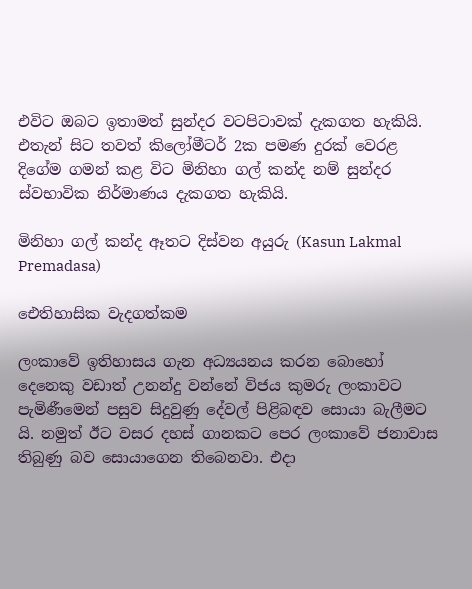එවිට ඔබට ඉතාමත් සුන්දර වටපිටාවක් දැකගත හැකියි. එතැන් සිට තවත් කිලෝමීටර් 2ක පමණ දුරක් වෙරළ දිගේම ගමන් කළ විට මිනිහා ගල් කන්ද නම් සුන්දර ස්වභාවික නිර්මාණය දැකගත හැකියි.

මිනිහා ගල් කන්ද ඈතට දිස්වන අයුරු (Kasun Lakmal Premadasa)

ඓතිහාසික වැදගත්කම

ලංකාවේ ඉතිහාසය ගැන අධ්‍යයනය කරන බොහෝ දෙනෙකු වඩාත් උනන්දු වන්නේ විජය කුමරු ලංකාවට පැමිණීමෙන් පසුව සිදුවුණු දේවල් පිළිබඳව සොයා බැලීමට යි. නමුත් ඊට වසර දහස් ගානකට පෙර ලංකාවේ ජනාවාස තිබුණු බව සොයාගෙන තිබෙනවා. එදා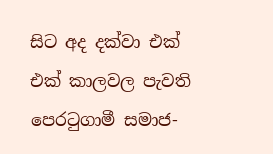සිට අද දක්වා එක් එක් කාලවල පැවති පෙරටුගාමී සමාජ-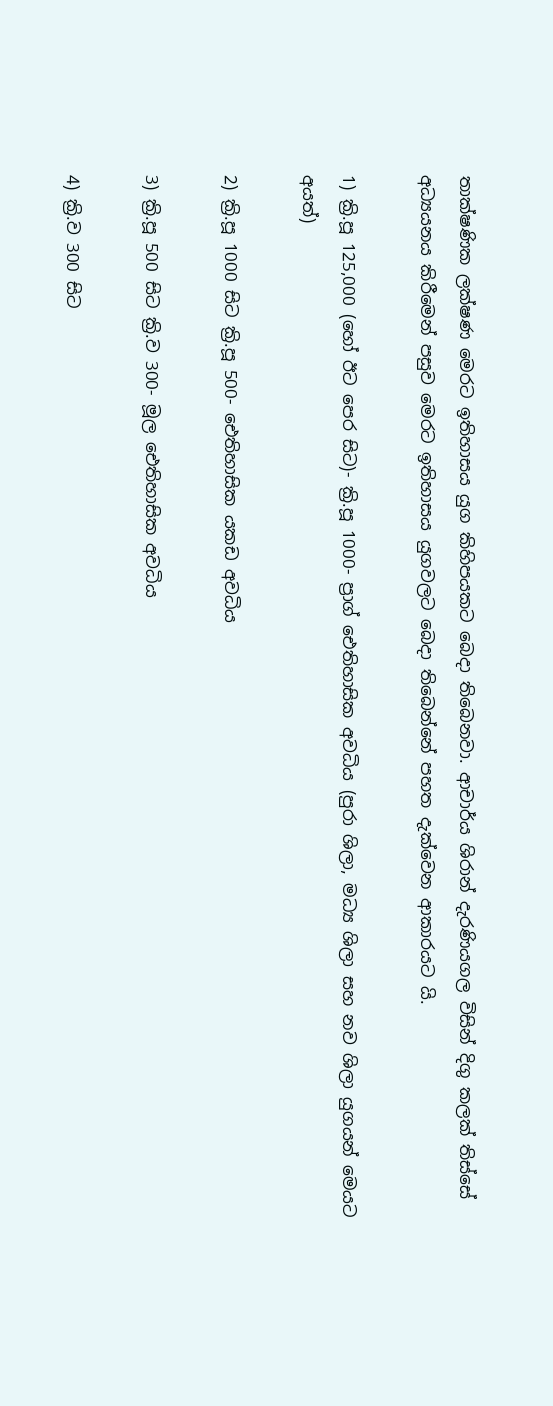තාක්ෂණික ලක්ෂණ මෙරට ඉතිහාසය යුග කිහිපයකට බෙදා තිබෙනවා. ආචාර්ය ශිරාන් දැරණියගල විසින් දිගු කලක් තිස්සේ අධ්‍යයනය කිරීමෙන් පසුව මෙරට ඉතිහාසය යුගවලට බෙදා තිබෙන්නේ පහත දැක්වෙන ආකාරයට යි.

1) ක්‍රි.පූ 125,000 (හෝ ඊට පෙර සිට)- ක්‍රි.පූ 1000- ප්‍රාග් ඓතිහාසික අවධිය (පුරා ශිලා, මධ්‍ය ශිලා සහ නව ශිලා යුගයන් මෙයට අයත්)

2) ක්‍රි.පූ 1000 සිට ක්‍රි.පූ 500- ඓතිහාසික යකඩ අවධිය

3) ක්‍රි.පූ 500 සිට ක්‍රි.ව 300- මූල ඓතිහාසික අවධිය

4) ක්‍රි.ව 300 සිට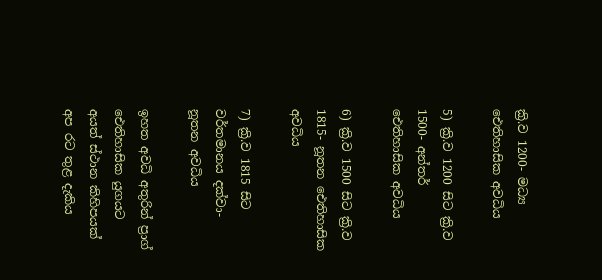ක්‍රි.ව 1200- මධ්‍ය ඓතිහාසික අවධිය

5) ක්‍රි.ව 1200 සිට ක්‍රි.ව 1500- අන්තර් ඓතිහාසික අවධිය

6) ක්‍රි.ව 1500 සිට ක්‍රි.ව 1815- නූතන ඓතිහාසික අවධිය

7) ක්‍රි.ව 1815 සිට වර්තමානය දක්වා- නූතන අවධිය

ඉහත අවධි අතුරින් ප්‍රාග් ඓතිහාසික යුගයට අයත් ස්ථාන කිහිපයක් අප රට තුළ දැකිය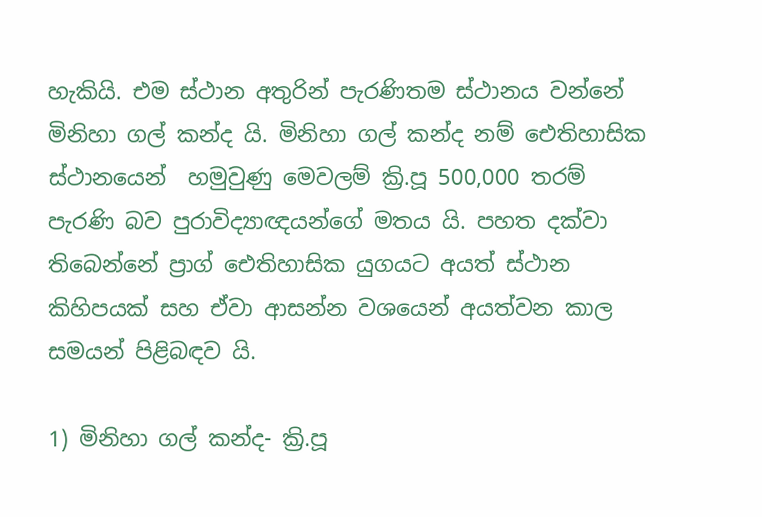හැකියි. එම ස්ථාන අතුරින් පැරණිතම ස්ථානය වන්නේ මිනිහා ගල් කන්ද යි. මිනිහා ගල් කන්ද නම් ඓතිහාසික ස්ථානයෙන්  හමුවුණු මෙවලම් ක්‍රි.පූ 500,000 තරම් පැරණි බව පුරාවිද්‍යාඥයන්ගේ මතය යි. පහත දක්වා තිබෙන්නේ ප්‍රාග් ඓතිහාසික යුගයට අයත් ස්ථාන කිහිපයක් සහ ඒවා ආසන්න වශයෙන් අයත්වන කාල සමයන් පිළිබඳව යි.

1) මිනිහා ගල් කන්ද- ක්‍රි.පූ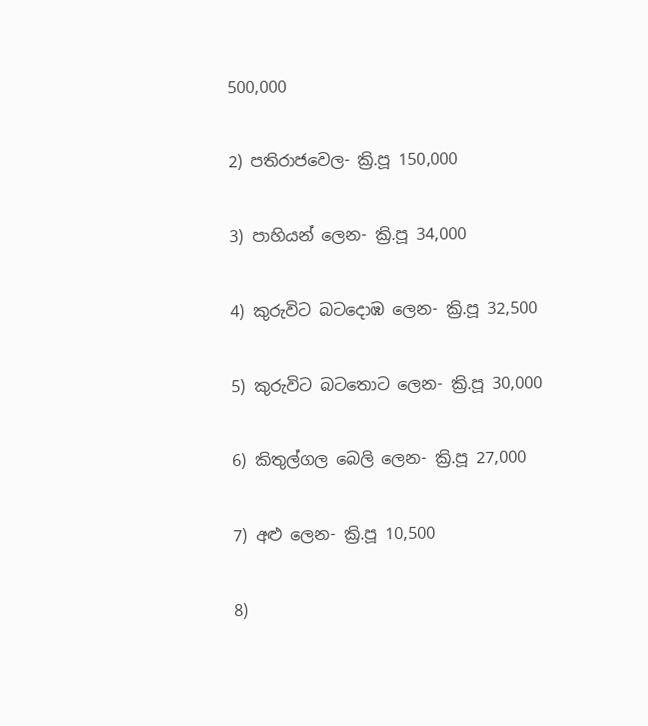500,000

2) පතිරාජවෙල- ක්‍රි.පූ 150,000

3) පාහියන් ලෙන- ක්‍රි.පූ 34,000

4) කුරුවිට බටදොඹ ලෙන- ක්‍රි.පූ 32,500

5) කුරුවිට බටතොට ලෙන- ක්‍රි.පූ 30,000

6) කිතුල්ගල බෙලි ලෙන- ක්‍රි.පූ 27,000

7) අළු ලෙන- ක්‍රි.පූ 10,500

8)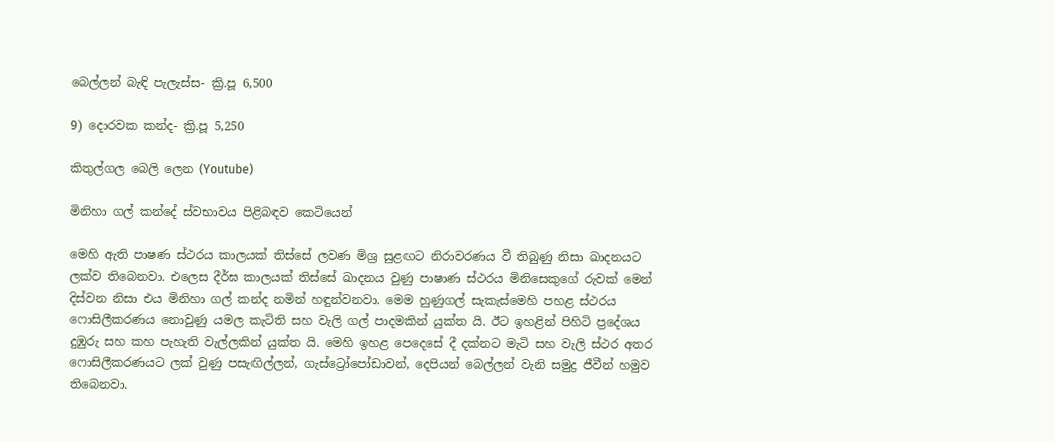බෙල්ලන් බැඳි පැලැස්ස- ක්‍රි.පූ 6,500

9) දොරවක කන්ද- ක්‍රි.පූ 5,250

කිතුල්ගල බෙලි ලෙන (Youtube)

මිනිහා ගල් කන්දේ ස්වභාවය පිළිබඳව කෙටියෙන්

මෙහි ඇති පාෂණ ස්ථරය කාලයක් තිස්සේ ලවණ මිශ්‍ර සුළඟට නිරාවරණය වී තිබුණු නිසා ඛාදනයට ලක්ව තිබෙනවා. එලෙස දීර්ඝ කාලයක් තිස්සේ ඛාදනය වුණු පාෂාණ ස්ථරය මිනිසෙකුගේ රුවක් මෙන් දිස්වන නිසා එය මිනිහා ගල් කන්ද නමින් හඳුන්වනවා. මෙම හුණුගල් සැකැස්මෙහි පහළ ස්ථරය ෆොසිලීකරණය නොවුණු යමල කැටිති සහ වැලි ගල් පාදමකින් යුක්ත යි. ඊට ඉහළින් පිහිටි ප්‍රදේශය දුඹුරු සහ කහ පැහැති වැල්ලකින් යුක්ත යි. මෙහි ඉහළ පෙදෙසේ දී දක්නට මැටි සහ වැලි ස්ථර අතර ෆොසිලීකරණයට ලක් වුණු පසැඟිල්ලන්, ගැස්ට්‍රෝපෝඩාවන්, දෙපියන් බෙල්ලන් වැනි සමුද්‍ර ජීවීන් හමුව තිබෙනවා.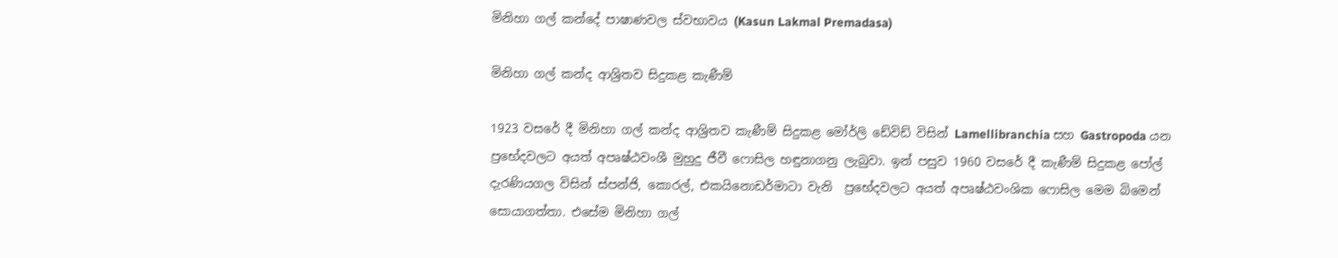මිනිහා ගල් කන්දේ පාෂාණවල ස්වභාවය (Kasun Lakmal Premadasa)

මිනිහා ගල් කන්ද ආශ්‍රිතව සිදුකළ කැණීම්

1923 වසරේ දී මිනිහා ගල් කන්ද ආශ්‍රිතව කැණීම් සිදුකළ මෝර්ලි ඩේවිඩ් විසින් Lamellibranchia සහ Gastropoda යන ප්‍රභේදවලට අයත් අපෘෂ්ඨවංශී මුහුදු ජීවී ෆොසිල හඳුනාගනු ලැබුවා. ඉන් පසුව 1960 වසරේ දී කැණීම් සිදුකළ පෝල් දැරණියගල විසින් ස්පන්ජි, කොරල්, එකයිනොඩර්මාටා වැනි  ප්‍රභේදවලට අයත් අපෘෂ්ඨවංශික ෆොසිල මෙම බිමෙන් සොයාගත්තා. එසේම මිනිහා ගල්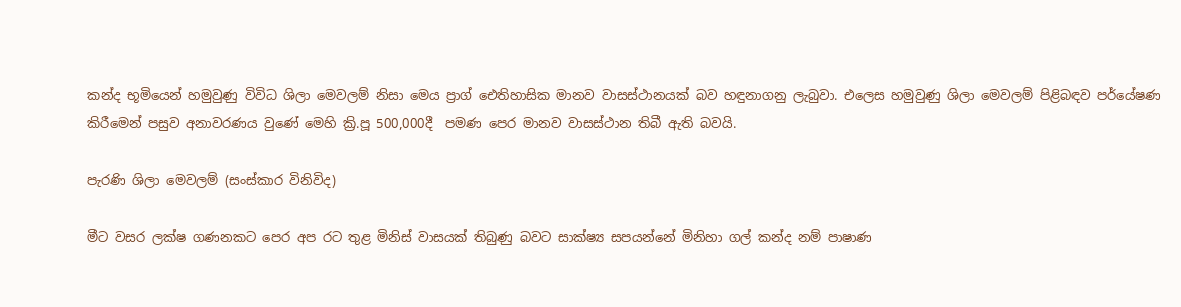කන්ද භූමියෙන් හමුවුණු විවිධ ශිලා මෙවලම් නිසා මෙය ප්‍රාග් ඓතිහාසික මානව වාසස්ථානයක් බව හඳුනාගනු ලැබුවා. එලෙස හමුවුණු ශිලා මෙවලම් පිළිබඳව පර්යේෂණ කිරීමෙන් පසුව අනාවරණය වුණේ මෙහි ක්‍රි.පූ 500,000දී  පමණ පෙර මානව වාසස්ථාන තිබී ඇති බවයි.

පැරණි ශිලා මෙවලම් (සංස්කාර විනිවිද)

මීට වසර ලක්ෂ ගණනකට පෙර අප රට තුළ මිනිස් වාසයක් තිබුණු බවට සාක්ෂ්‍ය සපයන්නේ මිනිහා ගල් කන්ද නම් පාෂාණ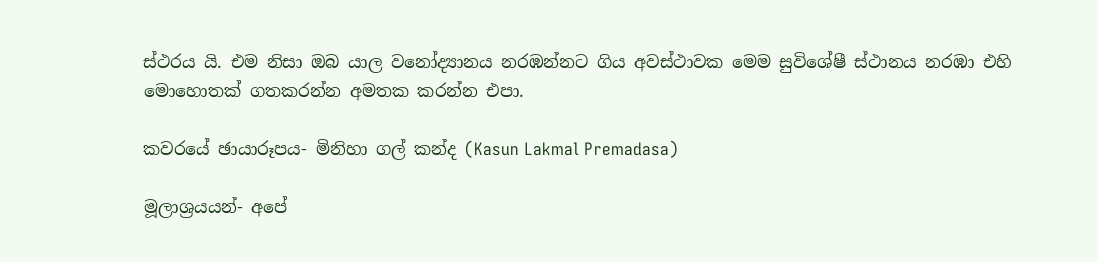ස්ථරය යි. එම නිසා ඔබ යාල වනෝද්‍යානය නරඹන්නට ගිය අවස්ථාවක මෙම සුවිශේෂී ස්ථානය නරඹා එහි මොහොතක් ගතකරන්න අමතක කරන්න එපා.

කවරයේ ඡායාරූපය- මිනිහා ගල් කන්ද (Kasun Lakmal Premadasa)

මූලාශ්‍රයයන්- අපේ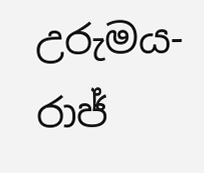උරුමය- රාජ්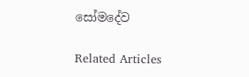සෝමදේව

Related Articles